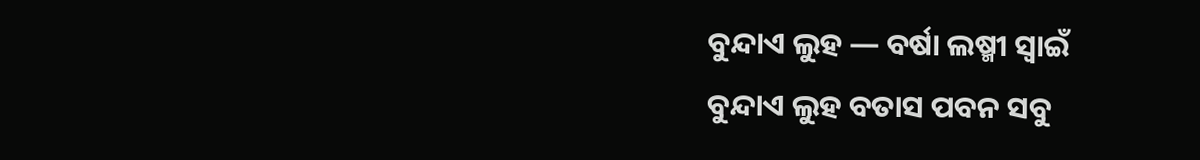ବୁନ୍ଦାଏ ଲୁହ — ବର୍ଷା ଲଷ୍ମୀ ସ୍ୱାଇଁ
ବୁନ୍ଦାଏ ଲୁହ ବତାସ ପବନ ସବୁ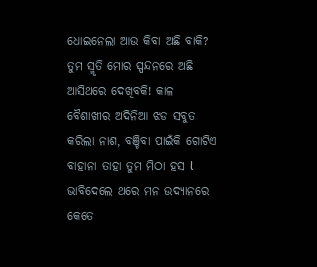ଧୋଇନେଲା ଆଉ କିବା ଅଛି ବାକି? ତୁମ ସ୍ମୃତି ମୋର ସ୍ପନ୍ଦନରେ ଅଛି ଆସିଥରେ ଦେଖିବକି! କାଳ ବୈଶାଖୀର ଅଦିନିଆ ଝଡ ସବୁତ କରିଲା ନାଶ, ବଞ୍ଚିବା ପାଇଁକି ଗୋଟିଏ ବାହାନା ତାହା ତୁମ ମିଠା ହସ l ଭାବିଦେଲେ ଥରେ ମନ ଉଦ୍ୟାନରେ କେତେ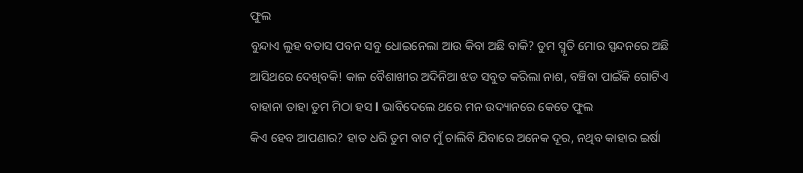ଫୁଲ
ବୁନ୍ଦାଏ ଲୁହ ବତାସ ପବନ ସବୁ ଧୋଇନେଲା ଆଉ କିବା ଅଛି ବାକି? ତୁମ ସ୍ମୃତି ମୋର ସ୍ପନ୍ଦନରେ ଅଛି ଆସିଥରେ ଦେଖିବକି! କାଳ ବୈଶାଖୀର ଅଦିନିଆ ଝଡ ସବୁତ କରିଲା ନାଶ, ବଞ୍ଚିବା ପାଇଁକି ଗୋଟିଏ ବାହାନା ତାହା ତୁମ ମିଠା ହସ l ଭାବିଦେଲେ ଥରେ ମନ ଉଦ୍ୟାନରେ କେତେ ଫୁଲ
କିଏ ହେବ ଆପଣାର? ହାତ ଧରି ତୁମ ବାଟ ମୁଁ ଚାଲିବି ଯିବାରେ ଅନେକ ଦୂର, ନଥିବ କାହାର ଇର୍ଷା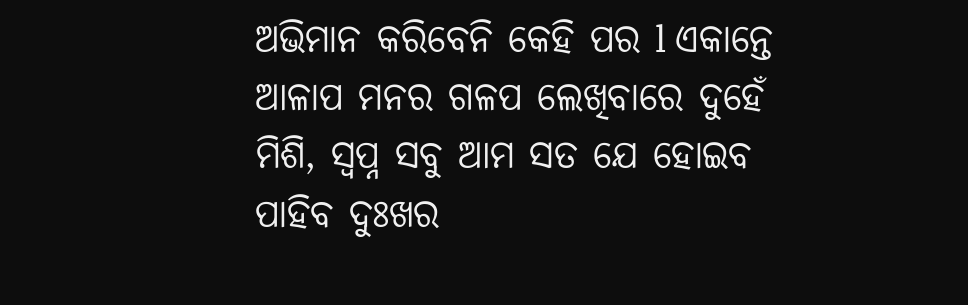ଅଭିମାନ କରିବେନି କେହି ପର l ଏକାନ୍ତେ ଆଳାପ ମନର ଗଳପ ଲେଖିବାରେ ଦୁହେଁ ମିଶି, ସ୍ୱପ୍ନ ସବୁ ଆମ ସତ ଯେ ହୋଇବ ପାହିବ ଦୁଃଖର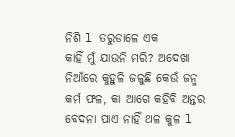ନିଶି l ତରୁଡାଳେ ଏକ
କାହିଁ ମୁଁ ଯାଉନି ମରି? ଅଦେଖା ନିଆଁରେ କୁହୁଳି ଜଳୁଛି କେଉଁ ଜନ୍ମ କର୍ମ ଫଳ, କା ଆଗେ କହିବି ଅନ୍ତର ବେଦନା ପାଏ ନାହିଁ ଥଳ କୁଳ l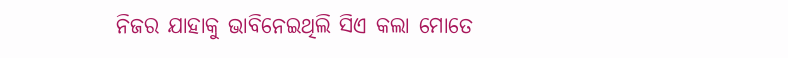ନିଜର ଯାହାକୁ ଭାବିନେଇଥିଲି ସିଏ କଲା ମୋତେ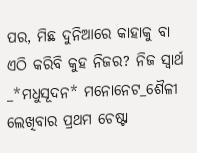ପର, ମିଛ ଦୁନିଆରେ କାହାକୁ ବା ଏଠି କରିବି କୁହ ନିଜର? ନିଜ ସ୍ୱାର୍ଥ
_*ମଧୁସୂଦନ* ମନୋନେଟ_ଶୈଳୀ ଲେଖିବାର ପ୍ରଥମ ଚେଷ୍ଟା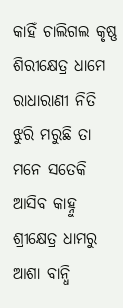କାହିଁ ଚାଲିଗଲ କୃଷ୍ଣ ଶିରୀକ୍ଷେତ୍ର ଧାମେ ରାଧାରାଣୀ ନିତି ଝୁରି ମରୁଛି ତା ମନେ ସତେକି ଆସିବ କାହ୍ନୁ ଶ୍ରୀକ୍ଷେତ୍ର ଧାମରୁ ଆଶା ବାନ୍ଧି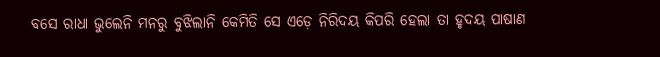ବସେ ରାଧା ଭୁଲେନି ମନରୁ ବୁଝିଲାନି କେମିତି ସେ ଏଡ଼େ ନିରିଦୟ କିପରି ହେଲା ତା ହୃଦୟ ପାଷାଣ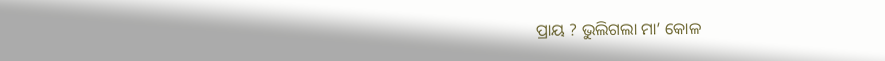ପ୍ରାୟ ? ଭୁଲିଗଲା ମା’ କୋଳ